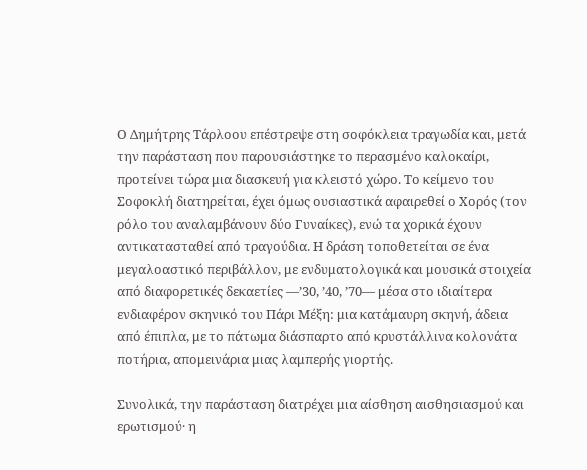Ο Δημήτρης Τάρλοου επέστρεψε στη σοφόκλεια τραγωδία και, μετά την παράσταση που παρουσιάστηκε το περασμένο καλοκαίρι, προτείνει τώρα μια διασκευή για κλειστό χώρο. Το κείμενο του Σοφοκλή διατηρείται, έχει όμως ουσιαστικά αφαιρεθεί ο Χορός (τον ρόλο του αναλαμβάνουν δύο Γυναίκες), ενώ τα χορικά έχουν αντικατασταθεί από τραγούδια. Η δράση τοποθετείται σε ένα μεγαλοαστικό περιβάλλον, με ενδυματολογικά και μουσικά στοιχεία από διαφορετικές δεκαετίες —’30, ’40, ’70— μέσα στο ιδιαίτερα ενδιαφέρον σκηνικό του Πάρι Μέξη: μια κατάμαυρη σκηνή, άδεια από έπιπλα, με το πάτωμα διάσπαρτο από κρυστάλλινα κολονάτα ποτήρια, απομεινάρια μιας λαμπερής γιορτής.

Συνολικά, την παράσταση διατρέχει μια αίσθηση αισθησιασμού και ερωτισμού· η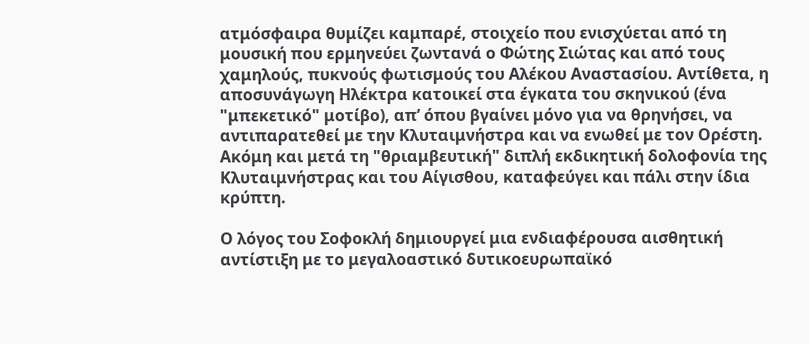ατμόσφαιρα θυμίζει καμπαρέ, στοιχείο που ενισχύεται από τη μουσική που ερμηνεύει ζωντανά ο Φώτης Σιώτας και από τους χαμηλούς, πυκνούς φωτισμούς του Αλέκου Αναστασίου. Αντίθετα, η αποσυνάγωγη Ηλέκτρα κατοικεί στα έγκατα του σκηνικού (ένα "μπεκετικό" μοτίβο), απ’ όπου βγαίνει μόνο για να θρηνήσει, να αντιπαρατεθεί με την Κλυταιμνήστρα και να ενωθεί με τον Ορέστη. Ακόμη και μετά τη "θριαμβευτική" διπλή εκδικητική δολοφονία της Κλυταιμνήστρας και του Αίγισθου, καταφεύγει και πάλι στην ίδια κρύπτη.

Ο λόγος του Σοφοκλή δημιουργεί μια ενδιαφέρουσα αισθητική αντίστιξη με το μεγαλοαστικό δυτικοευρωπαϊκό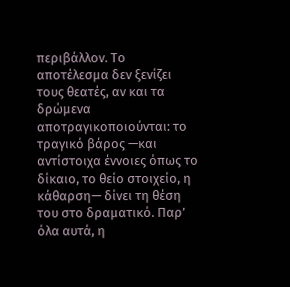περιβάλλον. Το αποτέλεσμα δεν ξενίζει τους θεατές, αν και τα δρώμενα αποτραγικοποιούνται: το τραγικό βάρος —και αντίστοιχα έννοιες όπως το δίκαιο, το θείο στοιχείο, η κάθαρση— δίνει τη θέση του στο δραματικό. Παρ’ όλα αυτά, η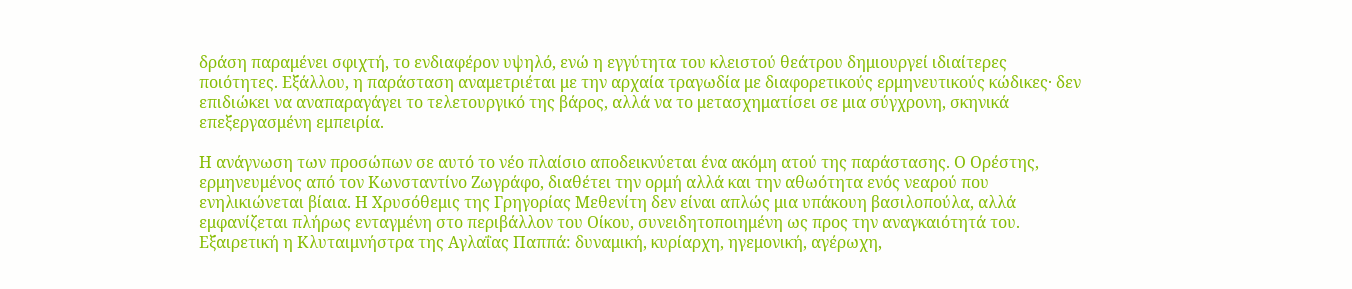δράση παραμένει σφιχτή, το ενδιαφέρον υψηλό, ενώ η εγγύτητα του κλειστού θεάτρου δημιουργεί ιδιαίτερες ποιότητες. Εξάλλου, η παράσταση αναμετριέται με την αρχαία τραγωδία με διαφορετικούς ερμηνευτικούς κώδικες· δεν επιδιώκει να αναπαραγάγει το τελετουργικό της βάρος, αλλά να το μετασχηματίσει σε μια σύγχρονη, σκηνικά επεξεργασμένη εμπειρία.

Η ανάγνωση των προσώπων σε αυτό το νέο πλαίσιο αποδεικνύεται ένα ακόμη ατού της παράστασης. Ο Ορέστης, ερμηνευμένος από τον Κωνσταντίνο Ζωγράφο, διαθέτει την ορμή αλλά και την αθωότητα ενός νεαρού που ενηλικιώνεται βίαια. Η Χρυσόθεμις της Γρηγορίας Μεθενίτη δεν είναι απλώς μια υπάκουη βασιλοπούλα, αλλά εμφανίζεται πλήρως ενταγμένη στο περιβάλλον του Οίκου, συνειδητοποιημένη ως προς την αναγκαιότητά του. Εξαιρετική η Κλυταιμνήστρα της Αγλαΐας Παππά: δυναμική, κυρίαρχη, ηγεμονική, αγέρωχη,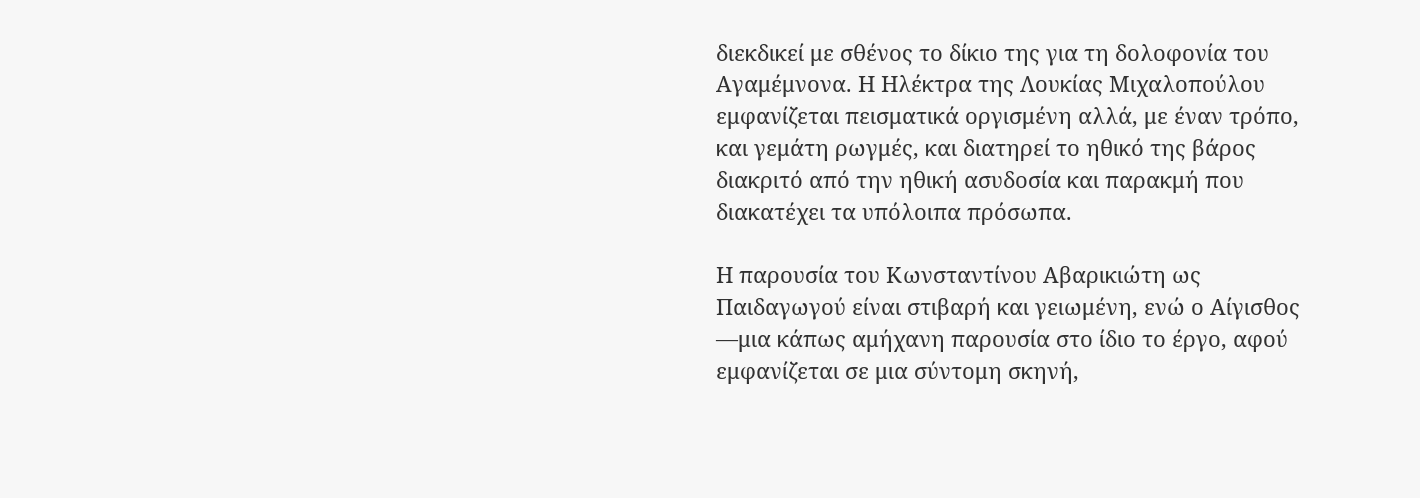διεκδικεί με σθένος το δίκιο της για τη δολοφονία του Αγαμέμνονα. Η Ηλέκτρα της Λουκίας Μιχαλοπούλου εμφανίζεται πεισματικά οργισμένη αλλά, με έναν τρόπο, και γεμάτη ρωγμές, και διατηρεί το ηθικό της βάρος διακριτό από την ηθική ασυδοσία και παρακμή που διακατέχει τα υπόλοιπα πρόσωπα.

Η παρουσία του Κωνσταντίνου Αβαρικιώτη ως Παιδαγωγού είναι στιβαρή και γειωμένη, ενώ ο Αίγισθος —μια κάπως αμήχανη παρουσία στο ίδιο το έργο, αφού εμφανίζεται σε μια σύντομη σκηνή,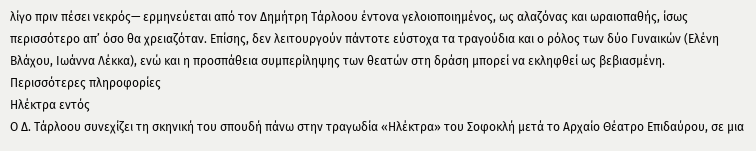λίγο πριν πέσει νεκρός— ερμηνεύεται από τον Δημήτρη Τάρλοου έντονα γελοιοποιημένος, ως αλαζόνας και ωραιοπαθής, ίσως περισσότερο απ’ όσο θα χρειαζόταν. Επίσης, δεν λειτουργούν πάντοτε εύστοχα τα τραγούδια και ο ρόλος των δύο Γυναικών (Ελένη Βλάχου, Ιωάννα Λέκκα), ενώ και η προσπάθεια συμπερίληψης των θεατών στη δράση μπορεί να εκληφθεί ως βεβιασμένη.
Περισσότερες πληροφορίες
Ηλέκτρα εντός
Ο Δ. Τάρλοου συνεχίζει τη σκηνική του σπουδή πάνω στην τραγωδία «Ηλέκτρα» του Σοφοκλή μετά το Αρχαίο Θέατρο Επιδαύρου, σε μια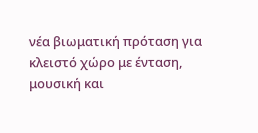νέα βιωματική πρόταση για κλειστό χώρο με ένταση, μουσική και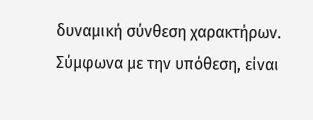δυναμική σύνθεση χαρακτήρων. Σύμφωνα με την υπόθεση, είναι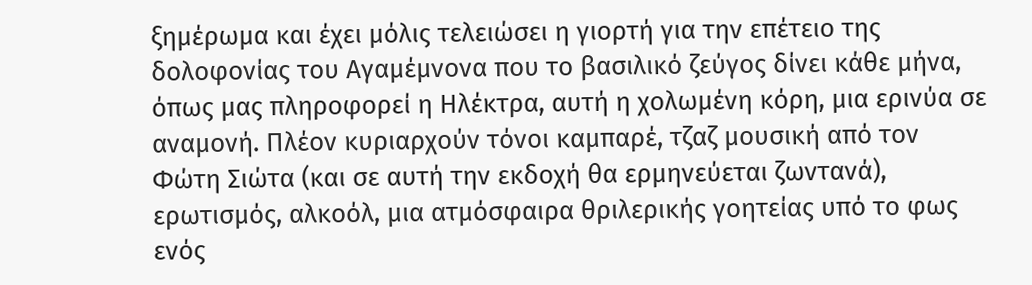ξημέρωμα και έχει μόλις τελειώσει η γιορτή για την επέτειο της δολοφονίας του Αγαμέμνονα που το βασιλικό ζεύγος δίνει κάθε μήνα, όπως μας πληροφορεί η Ηλέκτρα, αυτή η χολωμένη κόρη, μια ερινύα σε αναμονή. Πλέον κυριαρχούν τόνοι καμπαρέ, τζαζ μουσική από τον Φώτη Σιώτα (και σε αυτή την εκδοχή θα ερμηνεύεται ζωντανά), ερωτισμός, αλκοόλ, μια ατμόσφαιρα θριλερικής γοητείας υπό το φως ενός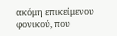ακόμη επικείμενου φονικού, που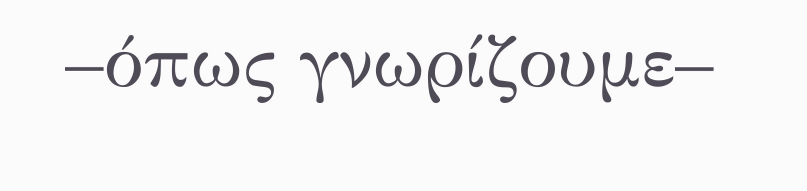–όπως γνωρίζουμε–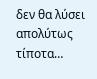δεν θα λύσει απολύτως τίποτα…